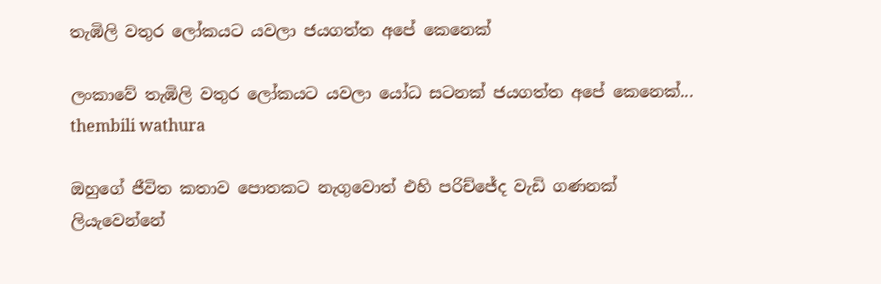තැඹිලි වතුර ලෝකයට යවලා ජයගත්ත අපේ කෙනෙක්

ලංකාවේ තැඹිලි වතුර ලෝකයට යවලා යෝධ සටනක් ජයගත්ත අපේ කෙනෙක්...
thembili wathura

ඔහුගේ ජීවිත කතාව පොතකට නැගුවොත් එහි පරිච්ජේද වැඩි ගණනක් ලියැවෙන්නේ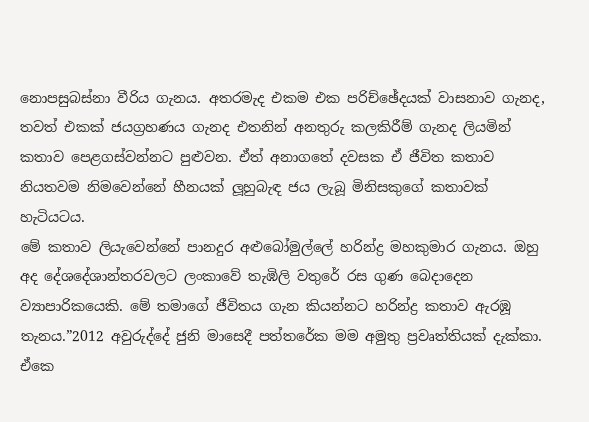නොපසුබස්නා වීරිය ගැනය. අතරමැද එකම එක පරිච්ඡේදයක් වාසනාව ගැනද, තවත් එකක් ජයග්‍රහණය ගැනද එතනින් අනතුරු කලකිරීම් ගැනද ලියමින් කතාව පෙළගස්වන්නට පුළුවන. ඒත් අනාගතේ දවසක ඒ ජීවිත කතාව නියතවම නිමවෙන්නේ හීනයක් ලූහුබැඳ ජය ලැබූ මිනිසකුගේ කතාවක් හැටියටය.
මේ කතාව ලියැවෙන්නේ පානදුර අළුබෝමුල්ලේ හරින්ද්‍ර මහකුමාර ගැනය. ඔහු අද දේශදේශාන්තරවලට ලංකාවේ තැඹිලි වතුරේ රස ගුණ බෙදාදෙන ව්‍යාපාරිකයෙකි. මේ තමාගේ ජීවිතය ගැන කියන්නට හරින්ද්‍ර කතාව ඇරඹූ තැනය.”2012 අවුරුද්දේ ජුනි මාසෙදී පත්තරේක මම අමුතු ප්‍රවෘත්තියක් දැක්කා. ඒකෙ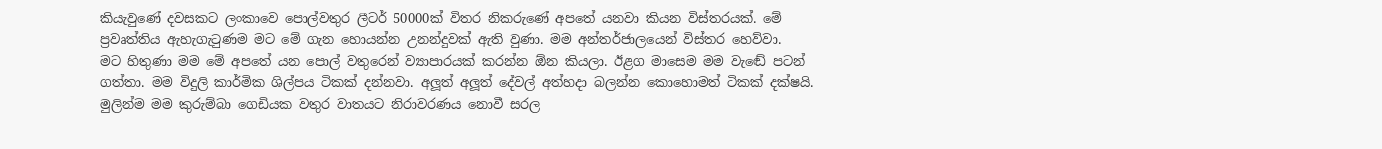කියැවුණේ දවසකට ලංකාවෙ පොල්වතුර ලීටර් 50000ක් විතර නිකරුණේ අපතේ යනවා කියන විස්තරයක්. මේ ප්‍රවෘත්තිය ඇහැගැටුණම මට මේ ගැන හොයන්න උනන්දුවක් ඇති වුණා. මම අන්තර්ජාලයෙන් විස්තර හෙව්වා.
මට හිතුණා මම මේ අපතේ යන පොල් වතුරෙන් ව්‍යාපාරයක් කරන්න ඕන කියලා. ඊළග මාසෙම මම වැඬේ පටන් ගත්තා. මම විදුලි කාර්මික ශිල්පය ටිකක් දන්නවා. අලූත් අලූත් දේවල් අත්හදා බලන්න කොහොමත් ටිකක් දක්ෂයි. මුලින්ම මම කුරුම්බා ගෙඩියක වතුර වාතයට නිරාවරණය නොවී සරල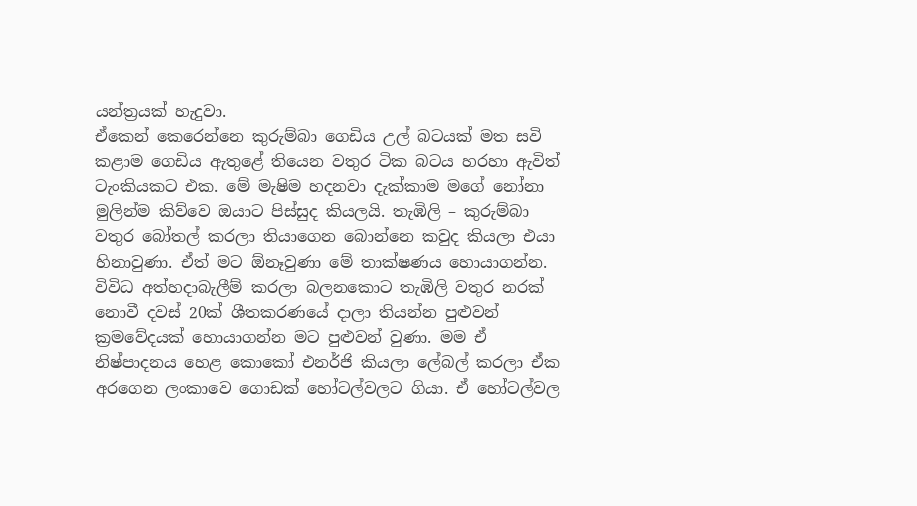යන්ත්‍රයක් හැදුවා.
ඒකෙන් කෙරෙන්නෙ කුරුම්බා ගෙඩිය උල් බටයක් මත සවි කළාම ගෙඩිය ඇතුළේ තියෙන වතුර ටික බටය හරහා ඇවිත් ටැංකියකට එක. මේ මැෂිම හදනවා දැක්කාම මගේ නෝනා මුලින්ම කිව්වෙ ඔයාට පිස්සුද කියලයි. තැඹිලි – කුරුම්බා වතුර බෝතල් කරලා තියාගෙන බොන්නෙ කවුද කියලා එයා හිනාවුණා. ඒත් මට ඕනෑවුණා මේ තාක්ෂණය හොයාගන්න.
විවිධ අත්හදාබැලීම් කරලා බලනකොට තැඹිලි වතුර නරක් නොවී දවස් 20ක් ශීතකරණයේ දාලා තියන්න පුළුවන් ක්‍රමවේදයක් හොයාගන්න මට පුළුවන් වුණා. මම ඒ නිෂ්පාදනය හෙළ කොකෝ එනර්ජි කියලා ලේබල් කරලා ඒක අරගෙන ලංකාවෙ ගොඩක් හෝටල්වලට ගියා. ඒ හෝටල්වල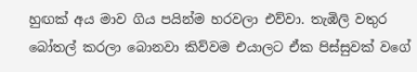හුඟක් අය මාව ගිය පයින්ම හරවලා එව්වා. තැඹිලි වතුර බෝතල් කරලා බොනවා කිව්වම එයාලට ඒක පිස්සුවක් වගේ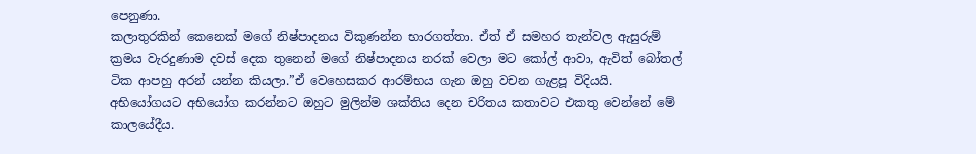පෙනුණා.
කලාතුරකින් කෙනෙක් මගේ නිෂ්පාදනය විකුණන්න භාරගත්තා. ඒත් ඒ සමහර තැන්වල ඇසුරුම් ක්‍රමය වැරදුණාම දවස් දෙක තුනෙන් මගේ නිෂ්පාදනය නරක් වෙලා මට කෝල් ආවා, ඇවිත් බෝතල් ටික ආපහු අරන් යන්න කියලා.”ඒ වෙහෙසකර ආරම්භය ගැන ඔහු වචන ගැළපූ විදියයි. අභියෝගයට අභියෝග කරන්නට ඔහුට මුලින්ම ශක්තිය දෙන චරිතය කතාවට එකතු වෙන්නේ මේ කාලයේදීය.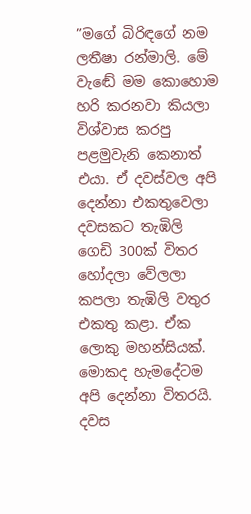”මගේ බිරිඳගේ නම ලතීෂා රන්මාලි. මේ වැඬේ මම කොහොම හරි කරනවා කියලා විශ්වාස කරපු පළමුවැනි කෙනාත් එයා. ඒ දවස්වල අපි දෙන්නා එකතුවෙලා දවසකට තැඹිලි ගෙඩි 300ක් විතර හෝදලා වේලලා කපලා තැඹිලි වතුර එකතු කළා. ඒක ලොකු මහන්සියක්. මොකද හැමදේටම අපි දෙන්නා විතරයි. දවස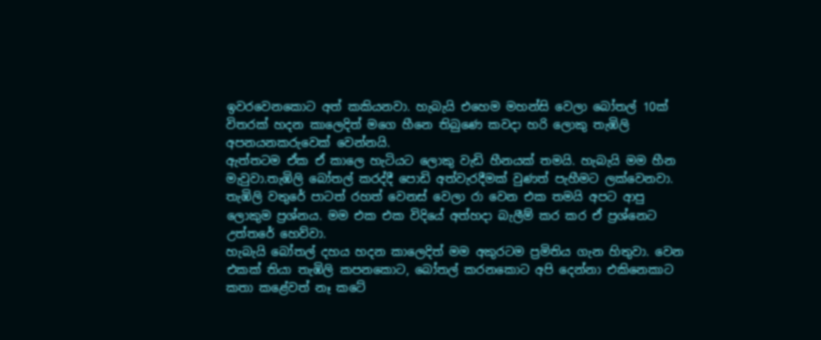ඉවරවෙනකොට අත් කකියනවා. හැබැයි එහෙම මහන්සි වෙලා බෝතල් 10ක් විතරක් හදන කාලෙදිත් මගෙ හීනෙ තිබුණෙ කවදා හරි ලොකු තැඹිලි අපනයනකරුවෙක් වෙන්නයි.
ඇත්තටම ඒක ඒ කාලෙ හැටියට ලොකු වැඩි හීනයක් තමයි. හැබැයි මම හීන මැවුවා.තැඹිලි බෝතල් කරද්දී පොඩි අත්වැරදීමක් වුණත් පැහීමට ලක්වෙනවා. තැඹිලි වතුරේ පාටත් රහත් වෙනස් වෙලා රා වෙන එක තමයි අපට ආපු ලොකුම ප්‍රශ්නය. මම එක එක විදියේ අත්හදා බැලීම් කර කර ඒ ප්‍රශ්නෙට උත්තරේ හෙව්වා.
හැබැයි බෝතල් දහය හදන කාලෙදිත් මම අකුරටම ප්‍රමිතිය ගැන හිතුවා. වෙන එකක් තියා තැඹිලි කපනකොට, බෝතල් කරනකොට අපි දෙන්නා එකිනෙකාට කතා කළේවත් නෑ කටේ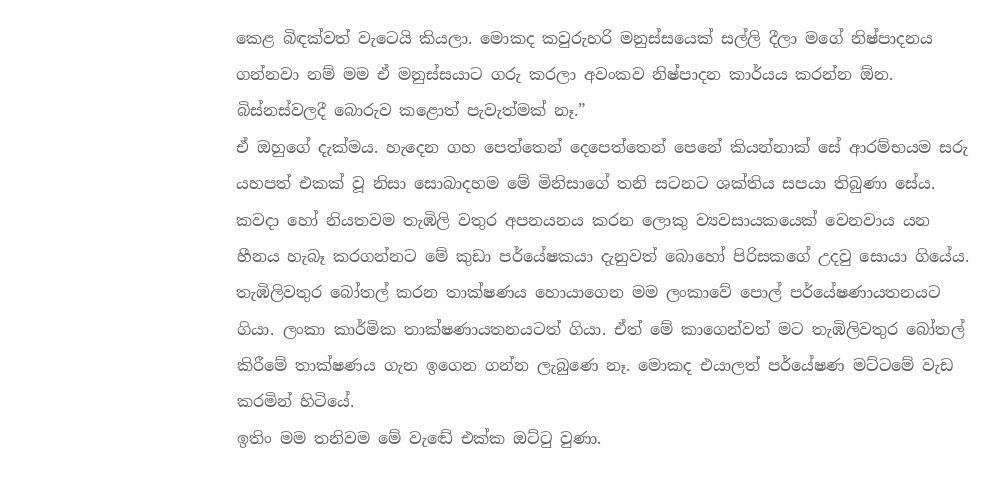කෙළ බිඳක්වත් වැටෙයි කියලා. මොකද කවුරුහරි මනුස්සයෙක් සල්ලි දීලා මගේ නිෂ්පාදනය ගන්නවා නම් මම ඒ මනුස්සයාට ගරු කරලා අවංකව නිෂ්පාදන කාර්යය කරන්න ඕන. බිස්නස්වලදී බොරුව කළොත් පැවැත්මක් නෑ.”
ඒ ඔහුගේ දැක්මය. හැදෙන ගහ පෙත්තෙන් දෙපෙත්තෙන් පෙනේ කියන්නාක් සේ ආරම්භයම සරු යහපත් එකක් වූ නිසා සොබාදහම මේ මිනිසාගේ තනි සටනට ශක්තිය සපයා තිබුණා සේය. කවදා හෝ නියතවම තැඹිලි වතුර අපනයනය කරන ලොකු ව්‍යවසායකයෙක් වෙනවාය යන හීනය හැබෑ කරගන්නට මේ කුඩා පර්යේෂකයා දැනුවත් බොහෝ පිරිසකගේ උදවු සොයා ගියේය.
තැඹිලිවතුර බෝතල් කරන තාක්ෂණය හොයාගෙන මම ලංකාවේ පොල් පර්යේෂණායතනයට ගියා. ලංකා කාර්මික තාක්ෂණායතනයටත් ගියා. ඒත් මේ කාගෙන්වත් මට තැඹිලිවතුර බෝතල් කිරීමේ තාක්ෂණය ගැන ඉගෙන ගන්න ලැබුණෙ නෑ. මොකද එයාලත් පර්යේෂණ මට්ටමේ වැඩ කරමින් හිටියේ.
ඉතිං මම තනිවම මේ වැඬේ එක්ක ඔට්ටු වුණා.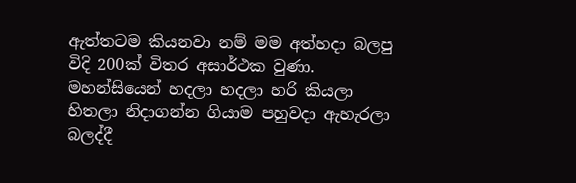ඇත්තටම කියනවා නම් මම අත්හදා බලපු විදි 200ක් විතර අසාර්ථක වුණා. මහන්සියෙන් හදලා හදලා හරි කියලා හිතලා නිදාගන්න ගියාම පහුවදා ඇහැරලා බලද්දී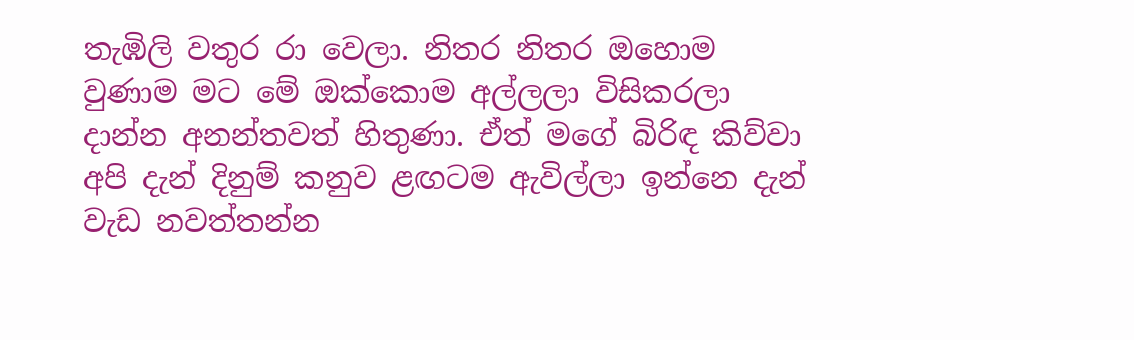තැඹිලි වතුර රා වෙලා. නිතර නිතර ඔහොම වුණාම මට මේ ඔක්කොම අල්ලලා විසිකරලා දාන්න අනන්තවත් හිතුණා. ඒත් මගේ බිරිඳ කිව්වා අපි දැන් දිනුම් කනුව ළඟටම ඇවිල්ලා ඉන්නෙ දැන් වැඩ නවත්තන්න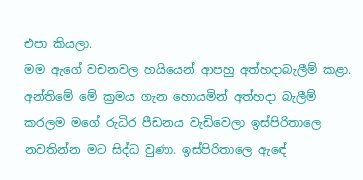එපා කියලා.
මම ඇගේ වචනවල හයියෙන් ආපහු අත්හදාබැලීම් කළා. අන්තිමේ මේ ක්‍රමය ගැන හොයමින් අත්හදා බැලීම් කරලම මගේ රුධිර පීඩනය වැඩිවෙලා ඉස්පිරිතාලෙ නවතින්න මට සිද්ධ වුණා. ඉස්පිරිතාලෙ ඇඳේ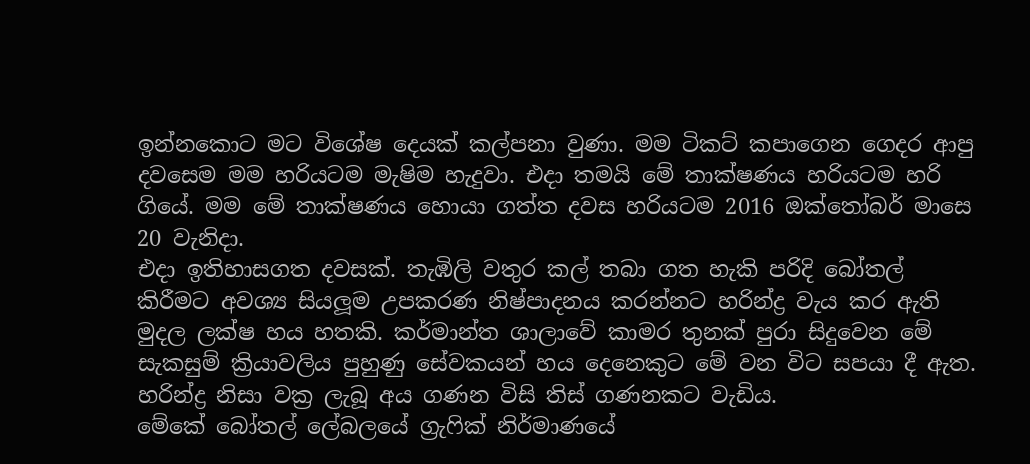ඉන්නකොට මට විශේෂ දෙයක් කල්පනා වුණා. මම ටිකට් කපාගෙන ගෙදර ආපු දවසෙම මම හරියටම මැෂිම හැදුවා. එදා තමයි මේ තාක්ෂණය හරියටම හරි ගියේ. මම මේ තාක්ෂණය හොයා ගත්ත දවස හරියටම 2016 ඔක්තෝබර් මාසෙ 20 වැනිදා.
එදා ඉතිහාසගත දවසක්. තැඹිලි වතුර කල් තබා ගත හැකි පරිදි බෝතල් කිරීමට අවශ්‍ය සියලූම උපකරණ නිෂ්පාදනය කරන්නට හරින්ද්‍ර වැය කර ඇති මුදල ලක්ෂ හය හතකි. කර්මාන්ත ශාලාවේ කාමර තුනක් පුරා සිදුවෙන මේ සැකසුම් ක්‍රියාවලිය පුහුණු සේවකයන් හය දෙනෙකුට මේ වන විට සපයා දී ඇත. හරින්ද්‍ර නිසා වක්‍ර ලැබූ අය ගණන විසි තිස් ගණනකට වැඩිය.
මේකේ බෝතල් ලේබලයේ ග්‍රැෆික් නිර්මාණයේ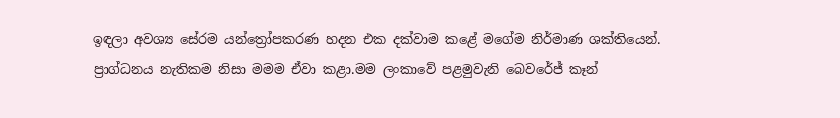ඉඳලා අවශ්‍ය සේරම යන්ත්‍රෝපකරණ හදන එක දක්වාම කළේ මගේම නිර්මාණ ශක්තියෙන්. ප්‍රාග්ධනය නැතිකම නිසා මමම ඒවා කළා.මම ලංකාවේ පළමුවැනි බෙවරේජ් කෑන්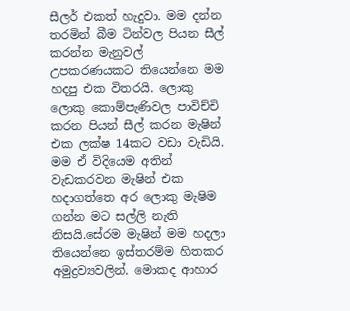සීලර් එකත් හැදුවා. මම දන්න තරමින් බීම ටින්වල පියන සීල් කරන්න මැනුවල් උපකරණයකට තියෙන්නෙ මම හදපු එක විතරයි. ලොකු ලොකු කොම්පැණිවල පාවිච්චි කරන පියන් සීල් කරන මැෂින් එක ලක්ෂ 14කට වඩා වැඩියි.
මම ඒ විදියෙම අතින් වැඩකරවන මැෂින් එක හදාගත්තෙ අර ලොකු මැෂිම ගන්න මට සල්ලි නැති නිසයි.සේරම මැෂින් මම හදලා තියෙන්නෙ ඉස්තරම්ම හිතකර අමුද්‍රව්‍යවලින්. මොකද ආහාර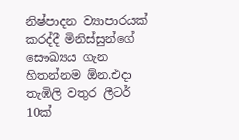නිෂ්පාදන ව්‍යාපාරයක් කරද්දී මිනිස්සුන්ගේ සෞඛ්‍යය ගැන හිතන්නම ඕන.එදා තැඹිලි වතුර ලීටර් 10ක්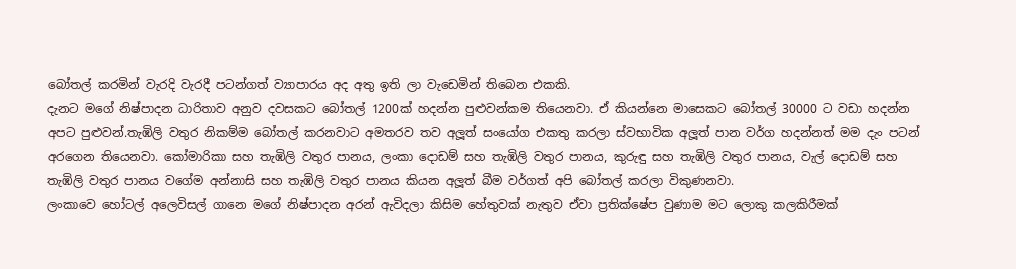බෝතල් කරමින් වැරදි වැරදී පටන්ගත් ව්‍යාපාරය අද අතු ඉති ලා වැඩෙමින් තිබෙන එකකි.
දැනට මගේ නිෂ්පාදන ධාරිතාව අනුව දවසකට බෝතල් 1200ක් හදන්න පුළුවන්කම තියෙනවා. ඒ කියන්නෙ මාසෙකට බෝතල් 30000 ට වඩා හදන්න අපට පුළුවන්.තැඹිලි වතුර නිකම්ම බෝතල් කරනවාට අමතරව තව අලූත් සංයෝග එකතු කරලා ස්වභාවික අලූත් පාන වර්ග හදන්නත් මම දැං පටන් අරගෙන තියෙනවා. කෝමාරිකා සහ තැඹිලි වතුර පානය, ලංකා දොඩම් සහ තැඹිලි වතුර පානය, කුරුඳු සහ තැඹිලි වතුර පානය, වැල් දොඩම් සහ තැඹිලි වතුර පානය වගේම අන්නාසි සහ තැඹිලි වතුර පානය කියන අලූත් බීම වර්ගත් අපි බෝතල් කරලා විකුණනවා.
ලංකාවෙ හෝටල් අලෙවිසල් ගානෙ මගේ නිෂ්පාදන අරන් ඇවිදලා කිසිම හේතුවක් නැතුව ඒවා ප්‍රතික්ෂේප වුණාම මට ලොකු කලකිරීමක්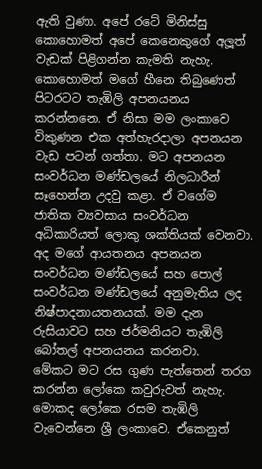ඇති වුණා. අපේ රටේ මිනිස්සු කොහොමත් අපේ කෙනෙකුගේ අලූත් වැඩක් පිළිගන්න කැමති නැහැ. කොහොමත් මගේ හීනෙ තිබුණෙත් පිටරටට තැඹිලි අපනයනය කරන්නනෙ. ඒ නිසා මම ලංකාවෙ විකුණන එක අත්හැරදාලා අපනයන වැඩ පටන් ගත්තා. මට අපනයන සංවර්ධන මණ්ඩලයේ නිලධාරීන් සෑහෙන්න උදවු කළා. ඒ වගේම ජාතික ව්‍යවසාය සංවර්ධන අධිකාරියත් ලොකු ශක්තියක් වෙනවා. අද මගේ ආයතනය අපනයන සංවර්ධන මණ්ඩලයේ සහ පොල් සංවර්ධන මණ්ඩලයේ අනුමැතිය ලද නිෂ්පාදනායතනයක්. මම දැන රුසියාවට සහ ජර්මනියට තැඹිලි බෝතල් අපනයනය කරනවා.
මේකට මට රස ගුණ පැත්තෙන් තරග කරන්න ලෝකෙ කවුරුවත් නැහැ. මොකද ලෝකෙ රසම තැඹිලි වැවෙන්නෙ ශ්‍රී ලංකාවෙ. ඒකෙනුත්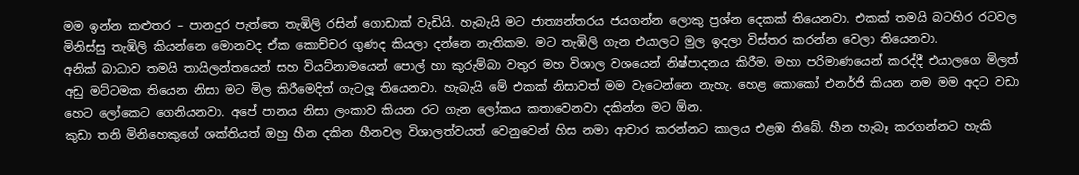මම ඉන්න කළුතර – පානදුර පැත්තෙ තැඹිලි රසින් ගොඩාක් වැඩියි. හැබැයි මට ජාත්‍යන්තරය ජයගන්න ලොකු ප්‍රශ්න දෙකක් තියෙනවා. එකක් තමයි බටහිර රටවල මිනිස්සු තැඹිලි කියන්නෙ මොනවද ඒක කොච්චර ගුණද කියලා දන්නෙ නැතිකම. මට තැඹිලි ගැන එයාලට මුල ඉදලා විස්තර කරන්න වෙලා තියෙනවා.
අනික් බාධාව තමයි තායිලන්තයෙන් සහ වියට්නාමයෙන් පොල් හා කුරුම්බා වතුර මහ විශාල වශයෙන් නිෂ්පාදනය කිරීම. මහා පරිමාණයෙන් කරද්දී එයාලගෙ මිලත් අඩු මට්ටමක තියෙන නිසා මට මිල කිරීමෙදිත් ගැටලූ තියෙනවා. හැබැයි මේ එකක් නිසාවත් මම වැටෙන්නෙ නැහැ. හෙළ කොකෝ එනර්ජි කියන නම මම අදට වඩා හෙට ලෝකෙට ගෙනියනවා. අපේ පානය නිසා ලංකාව කියන රට ගැන ලෝකය කතාවෙනවා දකින්න මට ඕන.
කුඩා තනි මිනිහෙකුගේ ශක්තියත් ඔහු හීන දකින හීනවල විශාලත්වයත් වෙනුවෙන් හිස නමා ආචාර කරන්නට කාලය එළඹ තිබේ. හීන හැබෑ කරගන්නට හැකි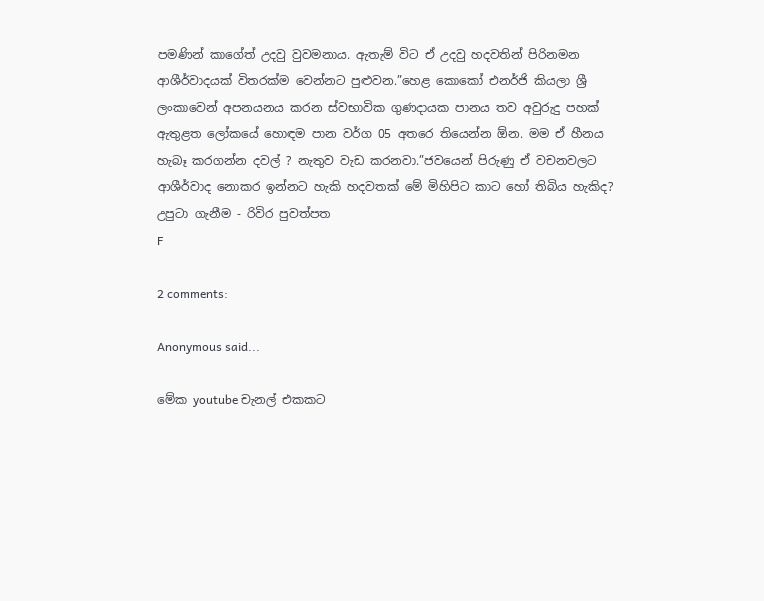පමණින් කාගේත් උදවු වුවමනාය. ඇතැම් විට ඒ උදවු හදවතින් පිරිනමන ආශීර්වාදයක් විතරක්ම වෙන්නට පුළුවන.”හෙළ කොකෝ එනර්ජි කියලා ශ්‍රී ලංකාවෙන් අපනයනය කරන ස්වභාවික ගුණදායක පානය තව අවුරුදු පහක් ඇතුළත ලෝකයේ හොඳම පාන වර්ග 05 අතරෙ තියෙන්න ඕන. මම ඒ හීනය හැබෑ කරගන්න දවල් ? නැතුව වැඩ කරනවා.”ජවයෙන් පිරුණු ඒ වචනවලට ආශීර්වාද නොකර ඉන්නට හැකි හදවතක් මේ මිහිපිට කාට හෝ තිබිය හැකිද?
උපුටා ගැනීම - රිවිර පුවත්ප‍ත
F

2 comments:

Anonymous said...

මේක youtube චැනල් එකකට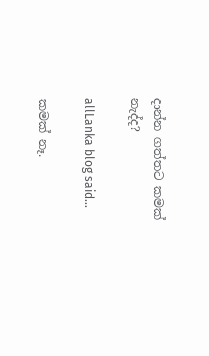දාන්න ගත්තට කමක් නැද්ද?

allLanka blog said...

කමක් නෑ.